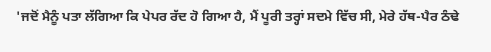'ਜਦੋਂ ਮੈਨੂੰ ਪਤਾ ਲੱਗਿਆ ਕਿ ਪੇਪਰ ਰੱਦ ਹੋ ਗਿਆ ਹੈ, ਮੈਂ ਪੂਰੀ ਤਰ੍ਹਾਂ ਸਦਮੇ ਵਿੱਚ ਸੀ, ਮੇਰੇ ਹੱਥ-ਪੈਰ ਠੰਢੇ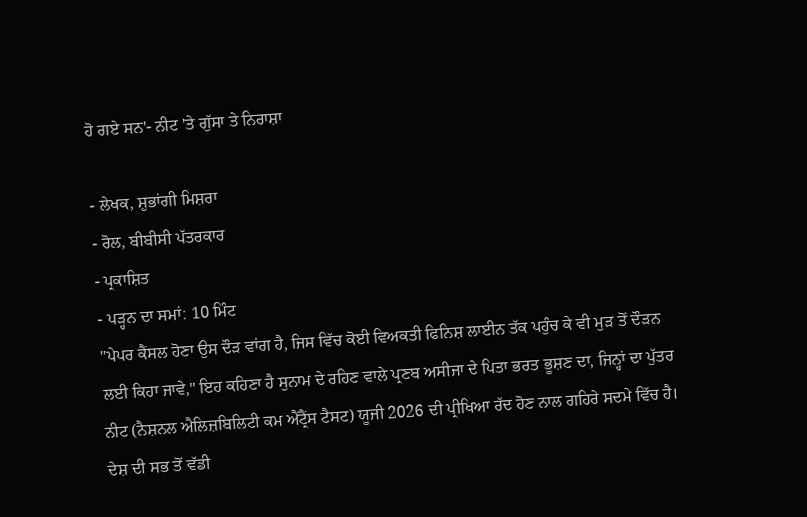ਹੋ ਗਏ ਸਨ'- ਨੀਟ 'ਤੇ ਗੁੱਸਾ ਤੇ ਨਿਰਾਸ਼ਾ

- ਲੇਖਕ, ਸ਼ੁਭਾਂਗੀ ਮਿਸ਼ਰਾ
- ਰੋਲ, ਬੀਬੀਸੀ ਪੱਤਰਕਾਰ
- ਪ੍ਰਕਾਸ਼ਿਤ
- ਪੜ੍ਹਨ ਦਾ ਸਮਾਂ: 10 ਮਿੰਟ
"ਪੇਪਰ ਕੈਂਸਲ ਹੋਣਾ ਉਸ ਦੌੜ ਵਾਂਗ ਹੈ, ਜਿਸ ਵਿੱਚ ਕੋਈ ਵਿਅਕਤੀ ਫਿਨਿਸ਼ ਲਾਈਨ ਤੱਕ ਪਹੁੰਚ ਕੇ ਵੀ ਮੁੜ ਤੋਂ ਦੌੜਨ ਲਈ ਕਿਹਾ ਜਾਵੇ," ਇਹ ਕਹਿਣਾ ਹੈ ਸੁਨਾਮ ਦੇ ਰਹਿਣ ਵਾਲੇ ਪ੍ਰਣਬ ਅਸੀਜਾ ਦੇ ਪਿਤਾ ਭਰਤ ਭੂਸ਼ਣ ਦਾ, ਜਿਨ੍ਹਾਂ ਦਾ ਪੁੱਤਰ ਨੀਟ (ਨੈਸ਼ਨਲ ਐਲਿਜ਼ਬਿਲਿਟੀ ਕਮ ਐਂਟ੍ਰੈਂਸ ਟੈਸਟ) ਯੂਜੀ 2026 ਦੀ ਪ੍ਰੀਖਿਆ ਰੱਦ ਹੋਣ ਨਾਲ ਗਹਿਰੇ ਸਦਮੇ ਵਿੱਚ ਹੈ।
ਦੇਸ਼ ਦੀ ਸਭ ਤੋਂ ਵੱਡੀ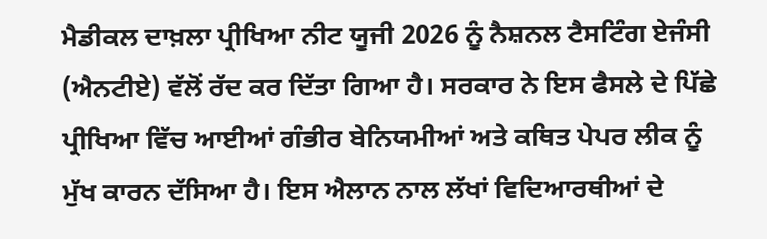ਮੈਡੀਕਲ ਦਾਖ਼ਲਾ ਪ੍ਰੀਖਿਆ ਨੀਟ ਯੂਜੀ 2026 ਨੂੰ ਨੈਸ਼ਨਲ ਟੈਸਟਿੰਗ ਏਜੰਸੀ (ਐਨਟੀਏ) ਵੱਲੋਂ ਰੱਦ ਕਰ ਦਿੱਤਾ ਗਿਆ ਹੈ। ਸਰਕਾਰ ਨੇ ਇਸ ਫੈਸਲੇ ਦੇ ਪਿੱਛੇ ਪ੍ਰੀਖਿਆ ਵਿੱਚ ਆਈਆਂ ਗੰਭੀਰ ਬੇਨਿਯਮੀਆਂ ਅਤੇ ਕਥਿਤ ਪੇਪਰ ਲੀਕ ਨੂੰ ਮੁੱਖ ਕਾਰਨ ਦੱਸਿਆ ਹੈ। ਇਸ ਐਲਾਨ ਨਾਲ ਲੱਖਾਂ ਵਿਦਿਆਰਥੀਆਂ ਦੇ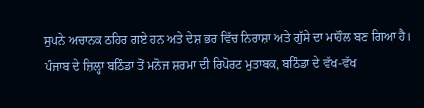ਸੁਪਨੇ ਅਚਾਨਕ ਠਹਿਰ ਗਏ ਹਨ ਅਤੇ ਦੇਸ਼ ਭਰ ਵਿੱਚ ਨਿਰਾਸ਼ਾ ਅਤੇ ਗੁੱਸੇ ਦਾ ਮਾਹੌਲ ਬਣ ਗਿਆ ਹੈ।
ਪੰਜਾਬ ਦੇ ਜ਼ਿਲ੍ਹਾ ਬਠਿੰਡਾ ਤੋਂ ਮਨੋਜ ਸ਼ਰਮਾ ਦੀ ਰਿਪੋਰਟ ਮੁਤਾਬਕ, ਬਠਿੰਡਾ ਦੇ ਵੱਖ-ਵੱਖ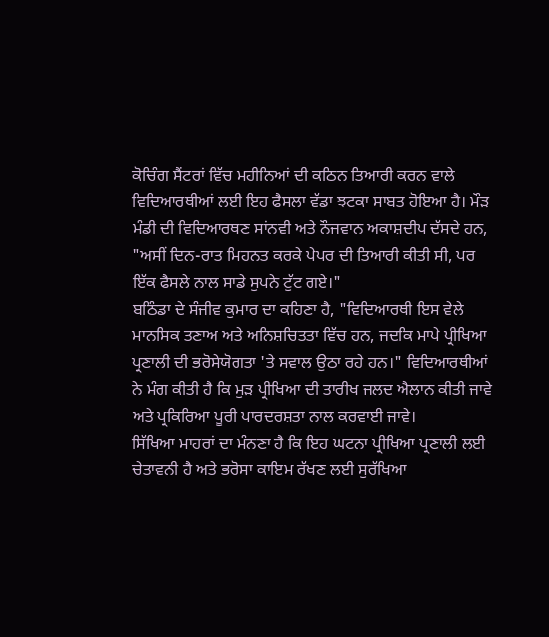ਕੋਚਿੰਗ ਸੈਂਟਰਾਂ ਵਿੱਚ ਮਹੀਨਿਆਂ ਦੀ ਕਠਿਨ ਤਿਆਰੀ ਕਰਨ ਵਾਲੇ ਵਿਦਿਆਰਥੀਆਂ ਲਈ ਇਹ ਫੈਸਲਾ ਵੱਡਾ ਝਟਕਾ ਸਾਬਤ ਹੋਇਆ ਹੈ। ਮੌੜ ਮੰਡੀ ਦੀ ਵਿਦਿਆਰਥਣ ਸਾਂਨਵੀ ਅਤੇ ਨੌਜਵਾਨ ਅਕਾਸ਼ਦੀਪ ਦੱਸਦੇ ਹਨ, "ਅਸੀਂ ਦਿਨ-ਰਾਤ ਮਿਹਨਤ ਕਰਕੇ ਪੇਪਰ ਦੀ ਤਿਆਰੀ ਕੀਤੀ ਸੀ, ਪਰ ਇੱਕ ਫੈਸਲੇ ਨਾਲ ਸਾਡੇ ਸੁਪਨੇ ਟੁੱਟ ਗਏ।"
ਬਠਿੰਡਾ ਦੇ ਸੰਜੀਵ ਕੁਮਾਰ ਦਾ ਕਹਿਣਾ ਹੈ, "ਵਿਦਿਆਰਥੀ ਇਸ ਵੇਲੇ ਮਾਨਸਿਕ ਤਣਾਅ ਅਤੇ ਅਨਿਸ਼ਚਿਤਤਾ ਵਿੱਚ ਹਨ, ਜਦਕਿ ਮਾਪੇ ਪ੍ਰੀਖਿਆ ਪ੍ਰਣਾਲੀ ਦੀ ਭਰੋਸੇਯੋਗਤਾ 'ਤੇ ਸਵਾਲ ਉਠਾ ਰਹੇ ਹਨ।" ਵਿਦਿਆਰਥੀਆਂ ਨੇ ਮੰਗ ਕੀਤੀ ਹੈ ਕਿ ਮੁੜ ਪ੍ਰੀਖਿਆ ਦੀ ਤਾਰੀਖ ਜਲਦ ਐਲਾਨ ਕੀਤੀ ਜਾਵੇ ਅਤੇ ਪ੍ਰਕਿਰਿਆ ਪੂਰੀ ਪਾਰਦਰਸ਼ਤਾ ਨਾਲ ਕਰਵਾਈ ਜਾਵੇ।
ਸਿੱਖਿਆ ਮਾਹਰਾਂ ਦਾ ਮੰਨਣਾ ਹੈ ਕਿ ਇਹ ਘਟਨਾ ਪ੍ਰੀਖਿਆ ਪ੍ਰਣਾਲੀ ਲਈ ਚੇਤਾਵਨੀ ਹੈ ਅਤੇ ਭਰੋਸਾ ਕਾਇਮ ਰੱਖਣ ਲਈ ਸੁਰੱਖਿਆ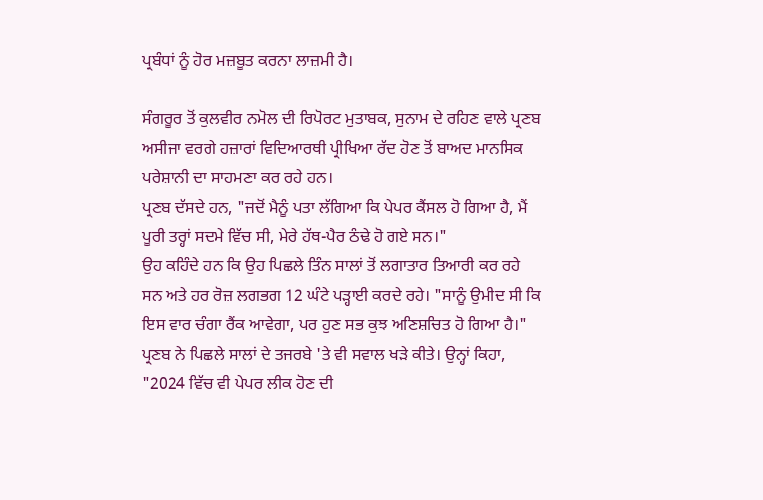ਪ੍ਰਬੰਧਾਂ ਨੂੰ ਹੋਰ ਮਜ਼ਬੂਤ ਕਰਨਾ ਲਾਜ਼ਮੀ ਹੈ।

ਸੰਗਰੂਰ ਤੋਂ ਕੁਲਵੀਰ ਨਮੋਲ ਦੀ ਰਿਪੋਰਟ ਮੁਤਾਬਕ, ਸੁਨਾਮ ਦੇ ਰਹਿਣ ਵਾਲੇ ਪ੍ਰਣਬ ਅਸੀਜਾ ਵਰਗੇ ਹਜ਼ਾਰਾਂ ਵਿਦਿਆਰਥੀ ਪ੍ਰੀਖਿਆ ਰੱਦ ਹੋਣ ਤੋਂ ਬਾਅਦ ਮਾਨਸਿਕ ਪਰੇਸ਼ਾਨੀ ਦਾ ਸਾਹਮਣਾ ਕਰ ਰਹੇ ਹਨ।
ਪ੍ਰਣਬ ਦੱਸਦੇ ਹਨ, "ਜਦੋਂ ਮੈਨੂੰ ਪਤਾ ਲੱਗਿਆ ਕਿ ਪੇਪਰ ਕੈਂਸਲ ਹੋ ਗਿਆ ਹੈ, ਮੈਂ ਪੂਰੀ ਤਰ੍ਹਾਂ ਸਦਮੇ ਵਿੱਚ ਸੀ, ਮੇਰੇ ਹੱਥ-ਪੈਰ ਠੰਢੇ ਹੋ ਗਏ ਸਨ।"
ਉਹ ਕਹਿੰਦੇ ਹਨ ਕਿ ਉਹ ਪਿਛਲੇ ਤਿੰਨ ਸਾਲਾਂ ਤੋਂ ਲਗਾਤਾਰ ਤਿਆਰੀ ਕਰ ਰਹੇ ਸਨ ਅਤੇ ਹਰ ਰੋਜ਼ ਲਗਭਗ 12 ਘੰਟੇ ਪੜ੍ਹਾਈ ਕਰਦੇ ਰਹੇ। "ਸਾਨੂੰ ਉਮੀਦ ਸੀ ਕਿ ਇਸ ਵਾਰ ਚੰਗਾ ਰੈਂਕ ਆਵੇਗਾ, ਪਰ ਹੁਣ ਸਭ ਕੁਝ ਅਣਿਸ਼ਚਿਤ ਹੋ ਗਿਆ ਹੈ।"
ਪ੍ਰਣਬ ਨੇ ਪਿਛਲੇ ਸਾਲਾਂ ਦੇ ਤਜਰਬੇ 'ਤੇ ਵੀ ਸਵਾਲ ਖੜੇ ਕੀਤੇ। ਉਨ੍ਹਾਂ ਕਿਹਾ, "2024 ਵਿੱਚ ਵੀ ਪੇਪਰ ਲੀਕ ਹੋਣ ਦੀ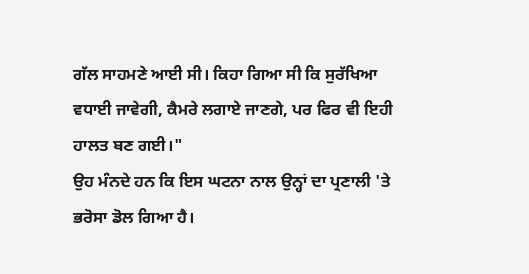ਗੱਲ ਸਾਹਮਣੇ ਆਈ ਸੀ। ਕਿਹਾ ਗਿਆ ਸੀ ਕਿ ਸੁਰੱਖਿਆ ਵਧਾਈ ਜਾਵੇਗੀ, ਕੈਮਰੇ ਲਗਾਏ ਜਾਣਗੇ, ਪਰ ਫਿਰ ਵੀ ਇਹੀ ਹਾਲਤ ਬਣ ਗਈ।"
ਉਹ ਮੰਨਦੇ ਹਨ ਕਿ ਇਸ ਘਟਨਾ ਨਾਲ ਉਨ੍ਹਾਂ ਦਾ ਪ੍ਰਣਾਲੀ 'ਤੇ ਭਰੋਸਾ ਡੋਲ ਗਿਆ ਹੈ।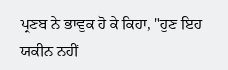ਪ੍ਰਣਬ ਨੇ ਭਾਵੁਕ ਹੋ ਕੇ ਕਿਹਾ, "ਹੁਣ ਇਹ ਯਕੀਨ ਨਹੀਂ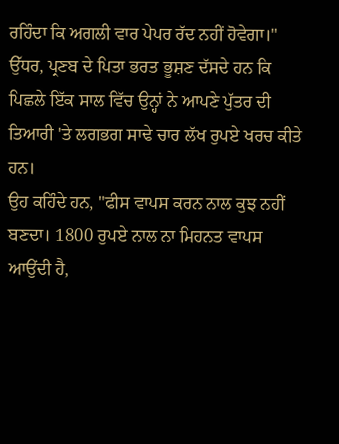ਰਹਿੰਦਾ ਕਿ ਅਗਲੀ ਵਾਰ ਪੇਪਰ ਰੱਦ ਨਹੀਂ ਹੋਵੇਗਾ।"
ਉੱਧਰ, ਪ੍ਰਣਬ ਦੇ ਪਿਤਾ ਭਰਤ ਭੂਸ਼ਣ ਦੱਸਦੇ ਹਨ ਕਿ ਪਿਛਲੇ ਇੱਕ ਸਾਲ ਵਿੱਚ ਉਨ੍ਹਾਂ ਨੇ ਆਪਣੇ ਪੁੱਤਰ ਦੀ ਤਿਆਰੀ 'ਤੇ ਲਗਭਗ ਸਾਢੇ ਚਾਰ ਲੱਖ ਰੁਪਏ ਖਰਚ ਕੀਤੇ ਹਨ।
ਉਹ ਕਹਿੰਦੇ ਹਨ, "ਫੀਸ ਵਾਪਸ ਕਰਨ ਨਾਲ ਕੁਝ ਨਹੀਂ ਬਣਦਾ। 1800 ਰੁਪਏ ਨਾਲ ਨਾ ਮਿਹਨਤ ਵਾਪਸ ਆਉਂਦੀ ਹੈ,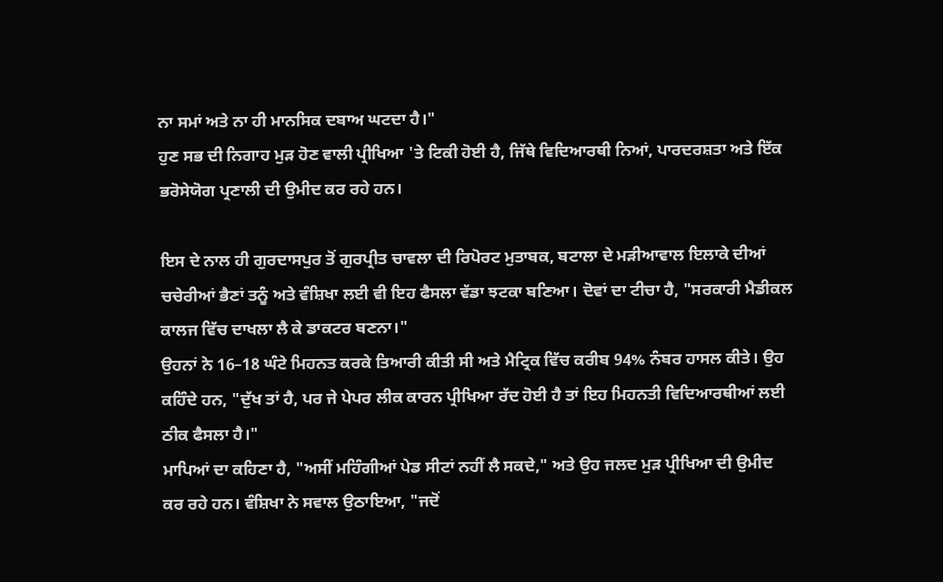ਨਾ ਸਮਾਂ ਅਤੇ ਨਾ ਹੀ ਮਾਨਸਿਕ ਦਬਾਅ ਘਟਦਾ ਹੈ।"
ਹੁਣ ਸਭ ਦੀ ਨਿਗਾਹ ਮੁੜ ਹੋਣ ਵਾਲੀ ਪ੍ਰੀਖਿਆ 'ਤੇ ਟਿਕੀ ਹੋਈ ਹੈ, ਜਿੱਥੇ ਵਿਦਿਆਰਥੀ ਨਿਆਂ, ਪਾਰਦਰਸ਼ਤਾ ਅਤੇ ਇੱਕ ਭਰੋਸੇਯੋਗ ਪ੍ਰਣਾਲੀ ਦੀ ਉਮੀਦ ਕਰ ਰਹੇ ਹਨ।

ਇਸ ਦੇ ਨਾਲ ਹੀ ਗੁਰਦਾਸਪੁਰ ਤੋਂ ਗੁਰਪ੍ਰੀਤ ਚਾਵਲਾ ਦੀ ਰਿਪੋਰਟ ਮੁਤਾਬਕ, ਬਟਾਲਾ ਦੇ ਮੜੀਆਵਾਲ ਇਲਾਕੇ ਦੀਆਂ ਚਚੇਰੀਆਂ ਭੈਣਾਂ ਤਨੂੰ ਅਤੇ ਵੰਸ਼ਿਖਾ ਲਈ ਵੀ ਇਹ ਫੈਸਲਾ ਵੱਡਾ ਝਟਕਾ ਬਣਿਆ। ਦੋਵਾਂ ਦਾ ਟੀਚਾ ਹੈ, "ਸਰਕਾਰੀ ਮੈਡੀਕਲ ਕਾਲਜ ਵਿੱਚ ਦਾਖਲਾ ਲੈ ਕੇ ਡਾਕਟਰ ਬਣਨਾ।"
ਉਹਨਾਂ ਨੇ 16–18 ਘੰਟੇ ਮਿਹਨਤ ਕਰਕੇ ਤਿਆਰੀ ਕੀਤੀ ਸੀ ਅਤੇ ਮੈਟ੍ਰਿਕ ਵਿੱਚ ਕਰੀਬ 94% ਨੰਬਰ ਹਾਸਲ ਕੀਤੇ। ਉਹ ਕਹਿੰਦੇ ਹਨ, "ਦੁੱਖ ਤਾਂ ਹੈ, ਪਰ ਜੇ ਪੇਪਰ ਲੀਕ ਕਾਰਨ ਪ੍ਰੀਖਿਆ ਰੱਦ ਹੋਈ ਹੈ ਤਾਂ ਇਹ ਮਿਹਨਤੀ ਵਿਦਿਆਰਥੀਆਂ ਲਈ ਠੀਕ ਫੈਸਲਾ ਹੈ।"
ਮਾਪਿਆਂ ਦਾ ਕਹਿਣਾ ਹੈ, "ਅਸੀਂ ਮਹਿੰਗੀਆਂ ਪੇਡ ਸੀਟਾਂ ਨਹੀਂ ਲੈ ਸਕਦੇ," ਅਤੇ ਉਹ ਜਲਦ ਮੁੜ ਪ੍ਰੀਖਿਆ ਦੀ ਉਮੀਦ ਕਰ ਰਹੇ ਹਨ। ਵੰਸ਼ਿਖਾ ਨੇ ਸਵਾਲ ਉਠਾਇਆ, "ਜਦੋਂ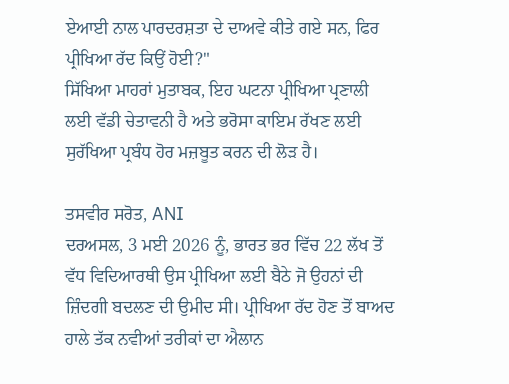ਏਆਈ ਨਾਲ ਪਾਰਦਰਸ਼ਤਾ ਦੇ ਦਾਅਵੇ ਕੀਤੇ ਗਏ ਸਨ, ਫਿਰ ਪ੍ਰੀਖਿਆ ਰੱਦ ਕਿਉਂ ਹੋਈ?"
ਸਿੱਖਿਆ ਮਾਹਰਾਂ ਮੁਤਾਬਕ, ਇਹ ਘਟਨਾ ਪ੍ਰੀਖਿਆ ਪ੍ਰਣਾਲੀ ਲਈ ਵੱਡੀ ਚੇਤਾਵਨੀ ਹੈ ਅਤੇ ਭਰੋਸਾ ਕਾਇਮ ਰੱਖਣ ਲਈ ਸੁਰੱਖਿਆ ਪ੍ਰਬੰਧ ਹੋਰ ਮਜ਼ਬੂਤ ਕਰਨ ਦੀ ਲੋੜ ਹੈ।

ਤਸਵੀਰ ਸਰੋਤ, ANI
ਦਰਅਸਲ, 3 ਮਈ 2026 ਨੂੰ, ਭਾਰਤ ਭਰ ਵਿੱਚ 22 ਲੱਖ ਤੋਂ ਵੱਧ ਵਿਦਿਆਰਥੀ ਉਸ ਪ੍ਰੀਖਿਆ ਲਈ ਬੈਠੇ ਜੋ ਉਹਨਾਂ ਦੀ ਜ਼ਿੰਦਗੀ ਬਦਲਣ ਦੀ ਉਮੀਦ ਸੀ। ਪ੍ਰੀਖਿਆ ਰੱਦ ਹੋਣ ਤੋਂ ਬਾਅਦ ਹਾਲੇ ਤੱਕ ਨਵੀਆਂ ਤਰੀਕਾਂ ਦਾ ਐਲਾਨ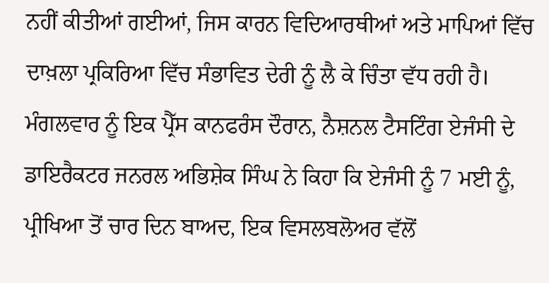ਨਹੀਂ ਕੀਤੀਆਂ ਗਈਆਂ, ਜਿਸ ਕਾਰਨ ਵਿਦਿਆਰਥੀਆਂ ਅਤੇ ਮਾਪਿਆਂ ਵਿੱਚ ਦਾਖ਼ਲਾ ਪ੍ਰਕਿਰਿਆ ਵਿੱਚ ਸੰਭਾਵਿਤ ਦੇਰੀ ਨੂੰ ਲੈ ਕੇ ਚਿੰਤਾ ਵੱਧ ਰਹੀ ਹੈ।
ਮੰਗਲਵਾਰ ਨੂੰ ਇਕ ਪ੍ਰੈੱਸ ਕਾਨਫਰੰਸ ਦੌਰਾਨ, ਨੈਸ਼ਨਲ ਟੈਸਟਿੰਗ ਏਜੰਸੀ ਦੇ ਡਾਇਰੈਕਟਰ ਜਨਰਲ ਅਭਿਸ਼ੇਕ ਸਿੰਘ ਨੇ ਕਿਹਾ ਕਿ ਏਜੰਸੀ ਨੂੰ 7 ਮਈ ਨੂੰ, ਪ੍ਰੀਖਿਆ ਤੋਂ ਚਾਰ ਦਿਨ ਬਾਅਦ, ਇਕ ਵਿਸਲਬਲੋਅਰ ਵੱਲੋਂ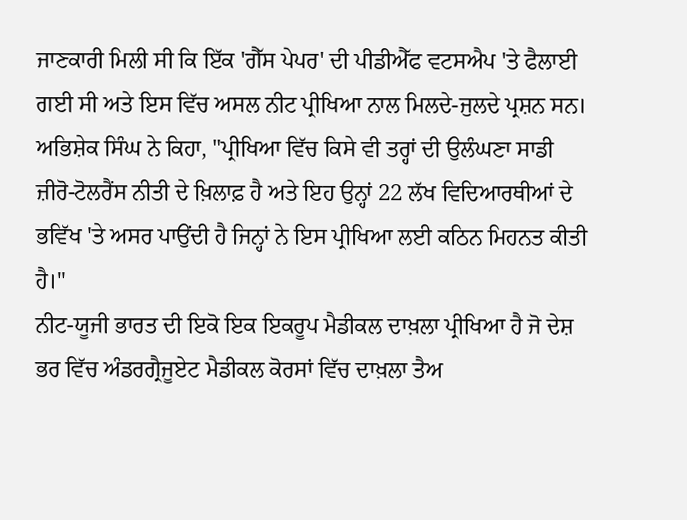ਜਾਣਕਾਰੀ ਮਿਲੀ ਸੀ ਕਿ ਇੱਕ 'ਗੈੱਸ ਪੇਪਰ' ਦੀ ਪੀਡੀਐੱਫ ਵਟਸਐਪ 'ਤੇ ਫੈਲਾਈ ਗਈ ਸੀ ਅਤੇ ਇਸ ਵਿੱਚ ਅਸਲ ਨੀਟ ਪ੍ਰੀਖਿਆ ਨਾਲ ਮਿਲਦੇ-ਜੁਲਦੇ ਪ੍ਰਸ਼ਨ ਸਨ।
ਅਭਿਸ਼ੇਕ ਸਿੰਘ ਨੇ ਕਿਹਾ, "ਪ੍ਰੀਖਿਆ ਵਿੱਚ ਕਿਸੇ ਵੀ ਤਰ੍ਹਾਂ ਦੀ ਉਲੰਘਣਾ ਸਾਡੀ ਜ਼ੀਰੋ-ਟੋਲਰੈਂਸ ਨੀਤੀ ਦੇ ਖ਼ਿਲਾਫ਼ ਹੈ ਅਤੇ ਇਹ ਉਨ੍ਹਾਂ 22 ਲੱਖ ਵਿਦਿਆਰਥੀਆਂ ਦੇ ਭਵਿੱਖ 'ਤੇ ਅਸਰ ਪਾਉਂਦੀ ਹੈ ਜਿਨ੍ਹਾਂ ਨੇ ਇਸ ਪ੍ਰੀਖਿਆ ਲਈ ਕਠਿਨ ਮਿਹਨਤ ਕੀਤੀ ਹੈ।"
ਨੀਟ-ਯੂਜੀ ਭਾਰਤ ਦੀ ਇਕੋ ਇਕ ਇਕਰੂਪ ਮੈਡੀਕਲ ਦਾਖ਼ਲਾ ਪ੍ਰੀਖਿਆ ਹੈ ਜੋ ਦੇਸ਼ ਭਰ ਵਿੱਚ ਅੰਡਰਗ੍ਰੈਜੂਏਟ ਮੈਡੀਕਲ ਕੋਰਸਾਂ ਵਿੱਚ ਦਾਖ਼ਲਾ ਤੈਅ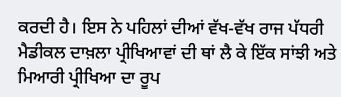ਕਰਦੀ ਹੈ। ਇਸ ਨੇ ਪਹਿਲਾਂ ਦੀਆਂ ਵੱਖ-ਵੱਖ ਰਾਜ ਪੱਧਰੀ ਮੈਡੀਕਲ ਦਾਖ਼ਲਾ ਪ੍ਰੀਖਿਆਵਾਂ ਦੀ ਥਾਂ ਲੈ ਕੇ ਇੱਕ ਸਾਂਝੀ ਅਤੇ ਮਿਆਰੀ ਪ੍ਰੀਖਿਆ ਦਾ ਰੂਪ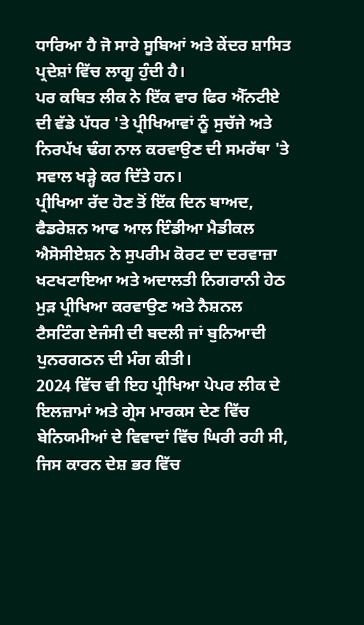ਧਾਰਿਆ ਹੈ ਜੋ ਸਾਰੇ ਸੂਬਿਆਂ ਅਤੇ ਕੇਂਦਰ ਸ਼ਾਸਿਤ ਪ੍ਰਦੇਸ਼ਾਂ ਵਿੱਚ ਲਾਗੂ ਹੁੰਦੀ ਹੈ।
ਪਰ ਕਥਿਤ ਲੀਕ ਨੇ ਇੱਕ ਵਾਰ ਫਿਰ ਐੱਨਟੀਏ ਦੀ ਵੱਡੇ ਪੱਧਰ 'ਤੇ ਪ੍ਰੀਖਿਆਵਾਂ ਨੂੰ ਸੁਚੱਜੇ ਅਤੇ ਨਿਰਪੱਖ ਢੰਗ ਨਾਲ ਕਰਵਾਉਣ ਦੀ ਸਮਰੱਥਾ 'ਤੇ ਸਵਾਲ ਖੜ੍ਹੇ ਕਰ ਦਿੱਤੇ ਹਨ।
ਪ੍ਰੀਖਿਆ ਰੱਦ ਹੋਣ ਤੋਂ ਇੱਕ ਦਿਨ ਬਾਅਦ, ਫੈਡਰੇਸ਼ਨ ਆਫ ਆਲ ਇੰਡੀਆ ਮੈਡੀਕਲ ਐਸੋਸੀਏਸ਼ਨ ਨੇ ਸੁਪਰੀਮ ਕੋਰਟ ਦਾ ਦਰਵਾਜ਼ਾ ਖਟਖਟਾਇਆ ਅਤੇ ਅਦਾਲਤੀ ਨਿਗਰਾਨੀ ਹੇਠ ਮੁੜ ਪ੍ਰੀਖਿਆ ਕਰਵਾਉਣ ਅਤੇ ਨੈਸ਼ਨਲ ਟੈਸਟਿੰਗ ਏਜੰਸੀ ਦੀ ਬਦਲੀ ਜਾਂ ਬੁਨਿਆਦੀ ਪੁਨਰਗਠਨ ਦੀ ਮੰਗ ਕੀਤੀ।
2024 ਵਿੱਚ ਵੀ ਇਹ ਪ੍ਰੀਖਿਆ ਪੇਪਰ ਲੀਕ ਦੇ ਇਲਜ਼ਾਮਾਂ ਅਤੇ ਗ੍ਰੇਸ ਮਾਰਕਸ ਦੇਣ ਵਿੱਚ ਬੇਨਿਯਮੀਆਂ ਦੇ ਵਿਵਾਦਾਂ ਵਿੱਚ ਘਿਰੀ ਰਹੀ ਸੀ, ਜਿਸ ਕਾਰਨ ਦੇਸ਼ ਭਰ ਵਿੱਚ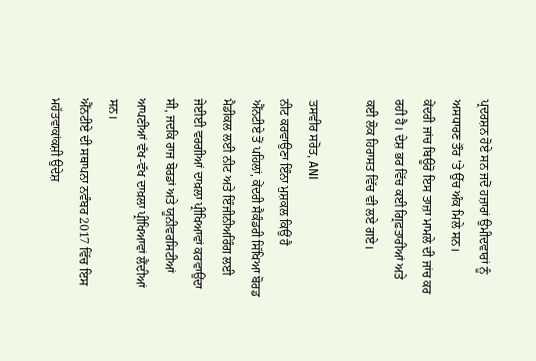ਪ੍ਰਦਰਸ਼ਨ ਹੋਏ ਸਨ ਜਦੋਂ ਹਜ਼ਾਰਾਂ ਉਮੀਦਵਾਰਾਂ ਨੂੰ ਅਸਧਾਰਣ ਤੌਰ 'ਤੇ ਉੱਚ ਅੰਕ ਮਿਲੇ ਸਨ।
ਕੇਂਦਰੀ ਜਾਂਚ ਬਿਊਰੋ ਇਸ ਤਾਜ਼ਾ ਮਾਮਲੇ ਦੀ ਜਾਂਚ ਕਰ ਰਹੀ ਹੈ। ਦੇਸ਼ ਭਰ ਵਿੱਚ ਕਈ ਗ੍ਰਿਫ਼ਤਾਰੀਆਂ ਅਤੇ ਕਈ ਲੋਕ ਹਿਰਾਸਤ ਵਿੱਚ ਵੀ ਲਏ ਗਏ।

ਤਸਵੀਰ ਸਰੋਤ, ANI
ਨੀਟ ਕਰਵਾਉਣਾ ਇੰਨਾ ਮੁਸ਼ਕਲ ਕਿਉਂ ਹੈ
ਐੱਨਟੀਏ ਤੋਂ ਪਹਿਲਾਂ, ਕੇਂਦਰੀ ਸੈਕੰਡਰੀ ਸਿੱਖਿਆ ਬੋਰਡ ਮੈਡੀਕਲ ਲਈ ਨੀਟ ਅਤੇ ਇੰਜੀਨੀਅਰਿੰਗ ਲਈ ਜੇਈਈ ਵਰਗੀਆਂ ਦਾਖ਼ਲਾ ਪ੍ਰੀਖਿਆਵਾਂ ਕਰਵਾਉਂਦਾ ਸੀ, ਜਦਕਿ ਰਾਜ ਬੋਰਡਾਂ ਅਤੇ ਯੂਨੀਵਰਸਿਟੀਆਂ ਆਪਣੀਆਂ ਵੱਖ-ਵੱਖ ਦਾਖ਼ਲਾ ਪ੍ਰੀਖਿਆਵਾਂ ਲੈਂਦੀਆਂ ਸਨ।
ਐੱਨਟੀਏ ਦੀ ਸਥਾਪਨਾ ਨਵੰਬਰ 2017 ਵਿੱਚ ਇਸ ਮਹੱਤਵਾਕਾਂਕਸ਼ੀ ਉਦੇਸ਼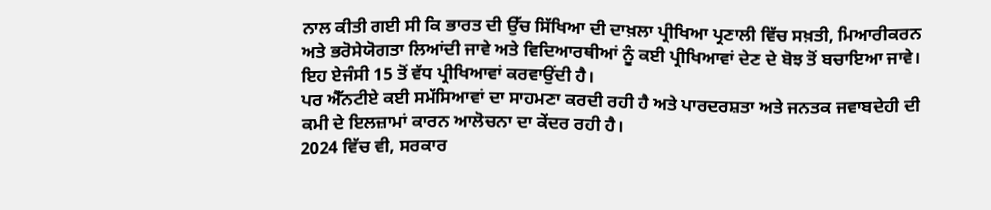ਨਾਲ ਕੀਤੀ ਗਈ ਸੀ ਕਿ ਭਾਰਤ ਦੀ ਉੱਚ ਸਿੱਖਿਆ ਦੀ ਦਾਖ਼ਲਾ ਪ੍ਰੀਖਿਆ ਪ੍ਰਣਾਲੀ ਵਿੱਚ ਸਖ਼ਤੀ, ਮਿਆਰੀਕਰਨ ਅਤੇ ਭਰੋਸੇਯੋਗਤਾ ਲਿਆਂਦੀ ਜਾਵੇ ਅਤੇ ਵਿਦਿਆਰਥੀਆਂ ਨੂੰ ਕਈ ਪ੍ਰੀਖਿਆਵਾਂ ਦੇਣ ਦੇ ਬੋਝ ਤੋਂ ਬਚਾਇਆ ਜਾਵੇ।
ਇਹ ਏਜੰਸੀ 15 ਤੋਂ ਵੱਧ ਪ੍ਰੀਖਿਆਵਾਂ ਕਰਵਾਉਂਦੀ ਹੈ।
ਪਰ ਐੱਨਟੀਏ ਕਈ ਸਮੱਸਿਆਵਾਂ ਦਾ ਸਾਹਮਣਾ ਕਰਦੀ ਰਹੀ ਹੈ ਅਤੇ ਪਾਰਦਰਸ਼ਤਾ ਅਤੇ ਜਨਤਕ ਜਵਾਬਦੇਹੀ ਦੀ ਕਮੀ ਦੇ ਇਲਜ਼ਾਮਾਂ ਕਾਰਨ ਆਲੋਚਨਾ ਦਾ ਕੇਂਦਰ ਰਹੀ ਹੈ।
2024 ਵਿੱਚ ਵੀ, ਸਰਕਾਰ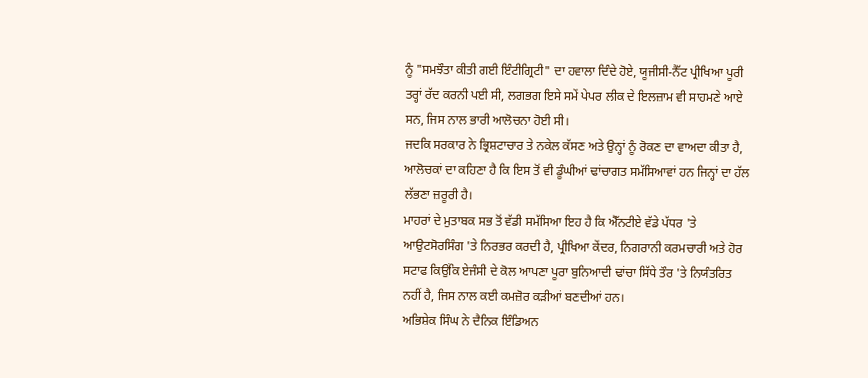ਨੂੰ "ਸਮਝੌਤਾ ਕੀਤੀ ਗਈ ਇੰਟੀਗ੍ਰਿਟੀ" ਦਾ ਹਵਾਲਾ ਦਿੰਦੇ ਹੋਏ, ਯੂਜੀਸੀ-ਨੈੱਟ ਪ੍ਰੀਖਿਆ ਪੂਰੀ ਤਰ੍ਹਾਂ ਰੱਦ ਕਰਨੀ ਪਈ ਸੀ, ਲਗਭਗ ਇਸੇ ਸਮੇਂ ਪੇਪਰ ਲੀਕ ਦੇ ਇਲਜ਼ਾਮ ਵੀ ਸਾਹਮਣੇ ਆਏ ਸਨ, ਜਿਸ ਨਾਲ ਭਾਰੀ ਆਲੋਚਨਾ ਹੋਈ ਸੀ।
ਜਦਕਿ ਸਰਕਾਰ ਨੇ ਭ੍ਰਿਸ਼ਟਾਚਾਰ ਤੇ ਨਕੇਲ ਕੱਸਣ ਅਤੇ ਉਨ੍ਹਾਂ ਨੂੰ ਰੋਕਣ ਦਾ ਵਾਅਦਾ ਕੀਤਾ ਹੈ, ਆਲੋਚਕਾਂ ਦਾ ਕਹਿਣਾ ਹੈ ਕਿ ਇਸ ਤੋਂ ਵੀ ਡੂੰਘੀਆਂ ਢਾਂਚਾਗਤ ਸਮੱਸਿਆਵਾਂ ਹਨ ਜਿਨ੍ਹਾਂ ਦਾ ਹੱਲ ਲੱਭਣਾ ਜ਼ਰੂਰੀ ਹੈ।
ਮਾਹਰਾਂ ਦੇ ਮੁਤਾਬਕ ਸਭ ਤੋਂ ਵੱਡੀ ਸਮੱਸਿਆ ਇਹ ਹੈ ਕਿ ਐੱਨਟੀਏ ਵੱਡੇ ਪੱਧਰ 'ਤੇ ਆਉਟਸੋਰਸਿੰਗ 'ਤੇ ਨਿਰਭਰ ਕਰਦੀ ਹੈ, ਪ੍ਰੀਖਿਆ ਕੇਂਦਰ, ਨਿਗਰਾਨੀ ਕਰਮਚਾਰੀ ਅਤੇ ਹੋਰ ਸਟਾਫ ਕਿਉਂਕਿ ਏਜੰਸੀ ਦੇ ਕੋਲ ਆਪਣਾ ਪੂਰਾ ਬੁਨਿਆਦੀ ਢਾਂਚਾ ਸਿੱਧੇ ਤੌਰ 'ਤੇ ਨਿਯੰਤਰਿਤ ਨਹੀਂ ਹੈ, ਜਿਸ ਨਾਲ ਕਈ ਕਮਜ਼ੋਰ ਕੜੀਆਂ ਬਣਦੀਆਂ ਹਨ।
ਅਭਿਸ਼ੇਕ ਸਿੰਘ ਨੇ ਦੈਨਿਕ ਇੰਡਿਅਨ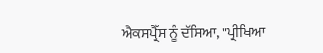ਐਕਸਪ੍ਰੈੱਸ ਨੂੰ ਦੱਸਿਆ, "ਪ੍ਰੀਖਿਆ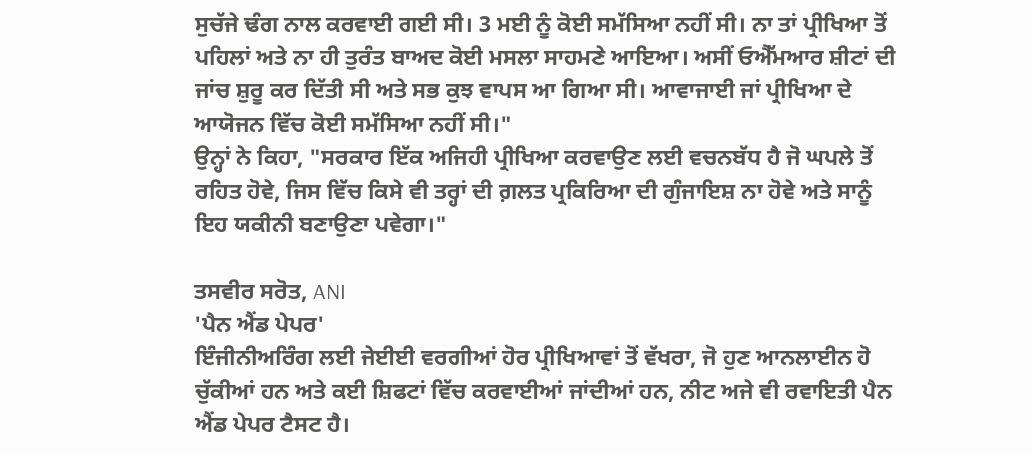ਸੁਚੱਜੇ ਢੰਗ ਨਾਲ ਕਰਵਾਈ ਗਈ ਸੀ। 3 ਮਈ ਨੂੰ ਕੋਈ ਸਮੱਸਿਆ ਨਹੀਂ ਸੀ। ਨਾ ਤਾਂ ਪ੍ਰੀਖਿਆ ਤੋਂ ਪਹਿਲਾਂ ਅਤੇ ਨਾ ਹੀ ਤੁਰੰਤ ਬਾਅਦ ਕੋਈ ਮਸਲਾ ਸਾਹਮਣੇ ਆਇਆ। ਅਸੀਂ ਓਐੱਮਆਰ ਸ਼ੀਟਾਂ ਦੀ ਜਾਂਚ ਸ਼ੁਰੂ ਕਰ ਦਿੱਤੀ ਸੀ ਅਤੇ ਸਭ ਕੁਝ ਵਾਪਸ ਆ ਗਿਆ ਸੀ। ਆਵਾਜਾਈ ਜਾਂ ਪ੍ਰੀਖਿਆ ਦੇ ਆਯੋਜਨ ਵਿੱਚ ਕੋਈ ਸਮੱਸਿਆ ਨਹੀਂ ਸੀ।"
ਉਨ੍ਹਾਂ ਨੇ ਕਿਹਾ, "ਸਰਕਾਰ ਇੱਕ ਅਜਿਹੀ ਪ੍ਰੀਖਿਆ ਕਰਵਾਉਣ ਲਈ ਵਚਨਬੱਧ ਹੈ ਜੋ ਘਪਲੇ ਤੋਂ ਰਹਿਤ ਹੋਵੇ, ਜਿਸ ਵਿੱਚ ਕਿਸੇ ਵੀ ਤਰ੍ਹਾਂ ਦੀ ਗ਼ਲਤ ਪ੍ਰਕਿਰਿਆ ਦੀ ਗੁੰਜਾਇਸ਼ ਨਾ ਹੋਵੇ ਅਤੇ ਸਾਨੂੰ ਇਹ ਯਕੀਨੀ ਬਣਾਉਣਾ ਪਵੇਗਾ।"

ਤਸਵੀਰ ਸਰੋਤ, ANI
'ਪੈਨ ਐਂਡ ਪੇਪਰ'
ਇੰਜੀਨੀਅਰਿੰਗ ਲਈ ਜੇਈਈ ਵਰਗੀਆਂ ਹੋਰ ਪ੍ਰੀਖਿਆਵਾਂ ਤੋਂ ਵੱਖਰਾ, ਜੋ ਹੁਣ ਆਨਲਾਈਨ ਹੋ ਚੁੱਕੀਆਂ ਹਨ ਅਤੇ ਕਈ ਸ਼ਿਫਟਾਂ ਵਿੱਚ ਕਰਵਾਈਆਂ ਜਾਂਦੀਆਂ ਹਨ, ਨੀਟ ਅਜੇ ਵੀ ਰਵਾਇਤੀ ਪੈਨ ਐਂਡ ਪੇਪਰ ਟੈਸਟ ਹੈ।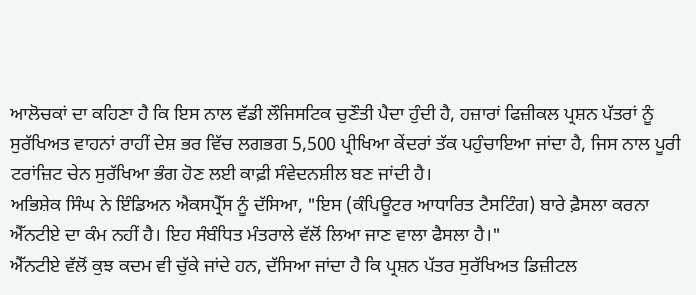ਆਲੋਚਕਾਂ ਦਾ ਕਹਿਣਾ ਹੈ ਕਿ ਇਸ ਨਾਲ ਵੱਡੀ ਲੌਜਿਸਟਿਕ ਚੁਣੌਤੀ ਪੈਦਾ ਹੁੰਦੀ ਹੈ, ਹਜ਼ਾਰਾਂ ਫਿਜ਼ੀਕਲ ਪ੍ਰਸ਼ਨ ਪੱਤਰਾਂ ਨੂੰ ਸੁਰੱਖਿਅਤ ਵਾਹਨਾਂ ਰਾਹੀਂ ਦੇਸ਼ ਭਰ ਵਿੱਚ ਲਗਭਗ 5,500 ਪ੍ਰੀਖਿਆ ਕੇਂਦਰਾਂ ਤੱਕ ਪਹੁੰਚਾਇਆ ਜਾਂਦਾ ਹੈ, ਜਿਸ ਨਾਲ ਪੂਰੀ ਟਰਾਂਜ਼ਿਟ ਚੇਨ ਸੁਰੱਖਿਆ ਭੰਗ ਹੋਣ ਲਈ ਕਾਫ਼ੀ ਸੰਵੇਦਨਸ਼ੀਲ ਬਣ ਜਾਂਦੀ ਹੈ।
ਅਭਿਸ਼ੇਕ ਸਿੰਘ ਨੇ ਇੰਡਿਅਨ ਐਕਸਪ੍ਰੈੱਸ ਨੂੰ ਦੱਸਿਆ, "ਇਸ (ਕੰਪਿਊਟਰ ਆਧਾਰਿਤ ਟੈਸਟਿੰਗ) ਬਾਰੇ ਫ਼ੈਸਲਾ ਕਰਨਾ ਐੱਨਟੀਏ ਦਾ ਕੰਮ ਨਹੀਂ ਹੈ। ਇਹ ਸੰਬੰਧਿਤ ਮੰਤਰਾਲੇ ਵੱਲੋਂ ਲਿਆ ਜਾਣ ਵਾਲਾ ਫੈਸਲਾ ਹੈ।"
ਐੱਨਟੀਏ ਵੱਲੋਂ ਕੁਝ ਕਦਮ ਵੀ ਚੁੱਕੇ ਜਾਂਦੇ ਹਨ, ਦੱਸਿਆ ਜਾਂਦਾ ਹੈ ਕਿ ਪ੍ਰਸ਼ਨ ਪੱਤਰ ਸੁਰੱਖਿਅਤ ਡਿਜ਼ੀਟਲ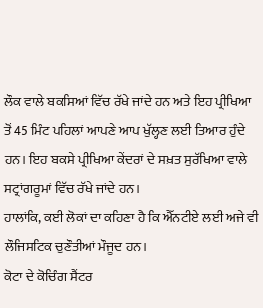ਲੌਕ ਵਾਲੇ ਬਕਸਿਆਂ ਵਿੱਚ ਰੱਖੇ ਜਾਂਦੇ ਹਨ ਅਤੇ ਇਹ ਪ੍ਰੀਖਿਆ ਤੋਂ 45 ਮਿੰਟ ਪਹਿਲਾਂ ਆਪਣੇ ਆਪ ਖੁੱਲ੍ਹਣ ਲਈ ਤਿਆਰ ਹੁੰਦੇ ਹਨ। ਇਹ ਬਕਸੇ ਪ੍ਰੀਖਿਆ ਕੇਂਦਰਾਂ ਦੇ ਸਖ਼ਤ ਸੁਰੱਖਿਆ ਵਾਲੇ ਸਟ੍ਰਾਂਗਰੂਮਾਂ ਵਿੱਚ ਰੱਖੇ ਜਾਂਦੇ ਹਨ।
ਹਾਲਾਂਕਿ, ਕਈ ਲੋਕਾਂ ਦਾ ਕਹਿਣਾ ਹੈ ਕਿ ਐੱਨਟੀਏ ਲਈ ਅਜੇ ਵੀ ਲੌਜਿਸਟਿਕ ਚੁਣੌਤੀਆਂ ਮੌਜੂਦ ਹਨ।
ਕੋਟਾ ਦੇ ਕੋਚਿੰਗ ਸੈਂਟਰ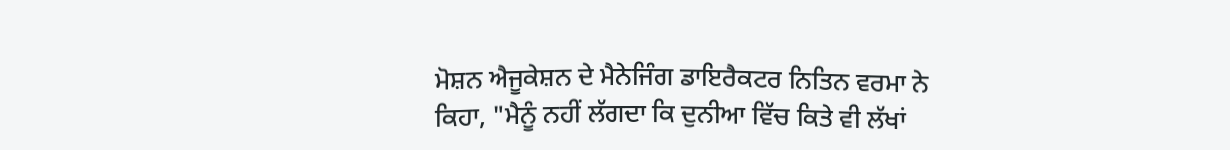ਮੋਸ਼ਨ ਐਜੂਕੇਸ਼ਨ ਦੇ ਮੈਨੇਜਿੰਗ ਡਾਇਰੈਕਟਰ ਨਿਤਿਨ ਵਰਮਾ ਨੇ ਕਿਹਾ, "ਮੈਨੂੰ ਨਹੀਂ ਲੱਗਦਾ ਕਿ ਦੁਨੀਆ ਵਿੱਚ ਕਿਤੇ ਵੀ ਲੱਖਾਂ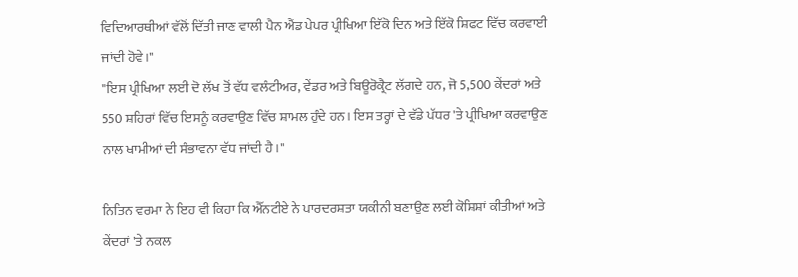ਵਿਦਿਆਰਥੀਆਂ ਵੱਲੋਂ ਦਿੱਤੀ ਜਾਣ ਵਾਲੀ ਪੈਨ ਐਂਡ ਪੇਪਰ ਪ੍ਰੀਖਿਆ ਇੱਕੋ ਦਿਨ ਅਤੇ ਇੱਕੋ ਸ਼ਿਫਟ ਵਿੱਚ ਕਰਵਾਈ ਜਾਂਦੀ ਹੋਵੇ।"
"ਇਸ ਪ੍ਰੀਖਿਆ ਲਈ ਦੋ ਲੱਖ ਤੋਂ ਵੱਧ ਵਲੰਟੀਅਰ, ਵੇਂਡਰ ਅਤੇ ਬਿਊਰੋਕ੍ਰੈਟ ਲੱਗਦੇ ਹਨ, ਜੋ 5,500 ਕੇਂਦਰਾਂ ਅਤੇ 550 ਸ਼ਹਿਰਾਂ ਵਿੱਚ ਇਸਨੂੰ ਕਰਵਾਉਣ ਵਿੱਚ ਸ਼ਾਮਲ ਹੁੰਦੇ ਹਨ। ਇਸ ਤਰ੍ਹਾਂ ਦੇ ਵੱਡੇ ਪੱਧਰ 'ਤੇ ਪ੍ਰੀਖਿਆ ਕਰਵਾਉਣ ਨਾਲ ਖਾਮੀਆਂ ਦੀ ਸੰਭਾਵਨਾ ਵੱਧ ਜਾਂਦੀ ਹੈ।"

ਨਿਤਿਨ ਵਰਮਾ ਨੇ ਇਹ ਵੀ ਕਿਹਾ ਕਿ ਐੱਨਟੀਏ ਨੇ ਪਾਰਦਰਸ਼ਤਾ ਯਕੀਨੀ ਬਣਾਉਣ ਲਈ ਕੋਸ਼ਿਸ਼ਾਂ ਕੀਤੀਆਂ ਅਤੇ ਕੇਂਦਰਾਂ 'ਤੇ ਨਕਲ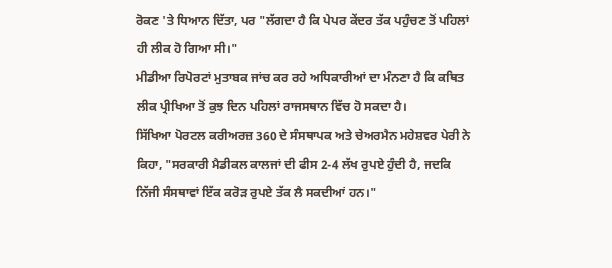ਰੋਕਣ 'ਤੇ ਧਿਆਨ ਦਿੱਤਾ, ਪਰ "ਲੱਗਦਾ ਹੈ ਕਿ ਪੇਪਰ ਕੇਂਦਰ ਤੱਕ ਪਹੁੰਚਣ ਤੋਂ ਪਹਿਲਾਂ ਹੀ ਲੀਕ ਹੋ ਗਿਆ ਸੀ।"
ਮੀਡੀਆ ਰਿਪੋਰਟਾਂ ਮੁਤਾਬਕ ਜਾਂਚ ਕਰ ਰਹੇ ਅਧਿਕਾਰੀਆਂ ਦਾ ਮੰਨਣਾ ਹੈ ਕਿ ਕਥਿਤ ਲੀਕ ਪ੍ਰੀਖਿਆ ਤੋਂ ਕੁਝ ਦਿਨ ਪਹਿਲਾਂ ਰਾਜਸਥਾਨ ਵਿੱਚ ਹੋ ਸਕਦਾ ਹੈ।
ਸਿੱਖਿਆ ਪੋਰਟਲ ਕਰੀਅਰਜ਼ 360 ਦੇ ਸੰਸਥਾਪਕ ਅਤੇ ਚੇਅਰਮੈਨ ਮਹੇਸ਼ਵਰ ਪੇਰੀ ਨੇ ਕਿਹਾ, "ਸਰਕਾਰੀ ਮੈਡੀਕਲ ਕਾਲਜਾਂ ਦੀ ਫੀਸ 2-4 ਲੱਖ ਰੁਪਏ ਹੁੰਦੀ ਹੈ, ਜਦਕਿ ਨਿੱਜੀ ਸੰਸਥਾਵਾਂ ਇੱਕ ਕਰੋੜ ਰੁਪਏ ਤੱਕ ਲੈ ਸਕਦੀਆਂ ਹਨ।"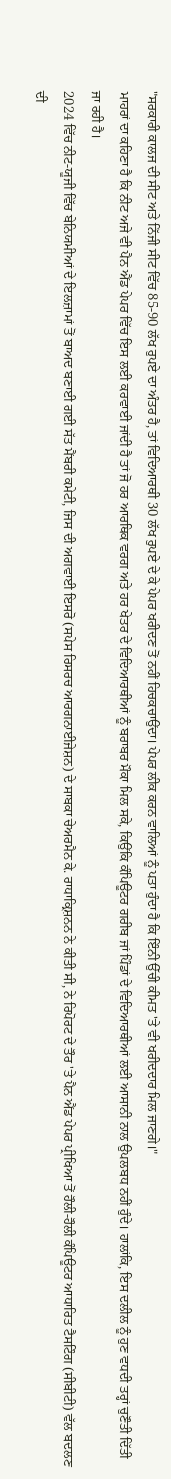"ਸਰਕਾਰੀ ਕਾਲਜ ਦੀ ਸੀਟ ਅਤੇ ਨਿੱਜੀ ਸੀਟ ਵਿੱਚ 85-90 ਲੱਖ ਰੁਪਏ ਦਾ ਅੰਤਰ ਹੈ, ਤਾਂ ਵਿਦਿਆਰਥੀ 30 ਲੱਖ ਰੁਪਏ ਦੇ ਕੇ ਪੇਪਰ ਖਰੀਦਣ ਤੋਂ ਨਹੀਂ ਹਿਚਕਚਾਉਂਦਾ। ਪੇਪਰ ਲੀਕ ਕਰਨ ਵਾਲਿਆਂ ਨੂੰ ਪਤਾ ਹੁੰਦਾ ਹੈ ਕਿ ਇੰਨੀ ਉੱਚੀ ਕੀਮਤ 'ਤੇ ਵੀ ਖਰੀਦਦਾਰ ਮਿਲ ਜਾਣਗੇ।"
ਮਾਹਰਾਂ ਦਾ ਕਹਿਣਾ ਹੈ ਕਿ ਨੀਟ ਅਜੇ ਵੀ ਪੈਨ ਐਂਡ ਪੇਪਰ ਵਿੱਚ ਇਸ ਲਈ ਕਰਵਾਈ ਜਾਂਦੀ ਹੈ ਤਾਂ ਜੋ ਹਰ ਆਰਥਿਕ ਵਰਗ ਅਤੇ ਹਰ ਖੇਤਰ ਦੇ ਵਿਦਿਆਰਥੀਆਂ ਨੂੰ ਬਰਾਬਰ ਮੌਕਾ ਮਿਲ ਸਕੇ, ਕਿਉਂਕਿ ਕੰਪਿਊਟਰ ਗਰੀਬ ਜਾਂ ਪਿੰਡਾਂ ਦੇ ਵਿਦਿਆਰਥੀਆਂ ਲਈ ਆਸਾਨੀ ਨਾਲ ਉਪਲਬਧ ਨਹੀਂ ਹੁੰਦੇ। ਹਾਲਾਂਕਿ, ਇਸ ਦਲੀਲ ਨੂੰ ਹੁਣ ਵਧਦੀ ਤਰ੍ਹਾਂ ਚੁਣੌਤੀ ਦਿੱਤੀ ਜਾ ਰਹੀ ਹੈ।
2024 ਵਿੱਚ ਨੀਟ-ਯੂਜੀ ਵਿੱਚ ਬੇਨਿਯਮੀਆਂ ਦੇ ਇਲਜ਼ਾਮਾਂ ਤੋਂ ਬਾਅਦ ਬਣਾਈ ਗਈ ਸੱਤ ਮੈਂਬਰੀ ਕਮੇਟੀ, ਜਿਸ ਦੀ ਅਗਵਾਈ ਇਸਰੋ (ਸਪੇਸ ਰਿਸਰਚ ਆਰਗਨਾਈਜੇਸ਼ਨ) ਦੇ ਸਾਬਕਾ ਚੇਅਰਮੈਨ ਕੇ. ਰਾਧਾਕ੍ਰਿਸ਼ਨਨ ਨੇ ਕੀਤੀ ਸੀ, ਨੇ ਰਿਪੋਰਟ ਦੇ ਤੌਰ 'ਤੇ ਪੈਨ ਐਂਡ ਪੇਪਰ ਪ੍ਰੀਖਿਆ ਤੋਂ ਹੌਲੀ-ਹੌਲੀ ਕੰਪਿਊਟਰ ਆਧਾਰਿਤ ਟੈਸਟਿੰਗ (ਸੀਬੀਟੀ) ਵੱਲ ਬਦਲਣ ਦੀ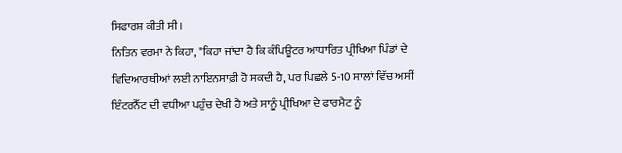ਸਿਫਾਰਸ਼ ਕੀਤੀ ਸੀ।
ਨਿਤਿਨ ਵਰਮਾ ਨੇ ਕਿਹਾ, "ਕਿਹਾ ਜਾਂਦਾ ਹੈ ਕਿ ਕੰਪਿਊਟਰ ਆਧਾਰਿਤ ਪ੍ਰੀਖਿਆ ਪਿੰਡਾਂ ਦੇ ਵਿਦਿਆਰਥੀਆਂ ਲਈ ਨਾਇਨਸਾਫ਼ੀ ਹੋ ਸਕਦੀ ਹੈ, ਪਰ ਪਿਛਲੇ 5-10 ਸਾਲਾਂ ਵਿੱਚ ਅਸੀਂ ਇੰਟਰਨੈੱਟ ਦੀ ਵਧੀਆ ਪਹੁੰਚ ਦੇਖੀ ਹੈ ਅਤੇ ਸਾਨੂੰ ਪ੍ਰੀਖਿਆ ਦੇ ਫਾਰਮੈਟ ਨੂੰ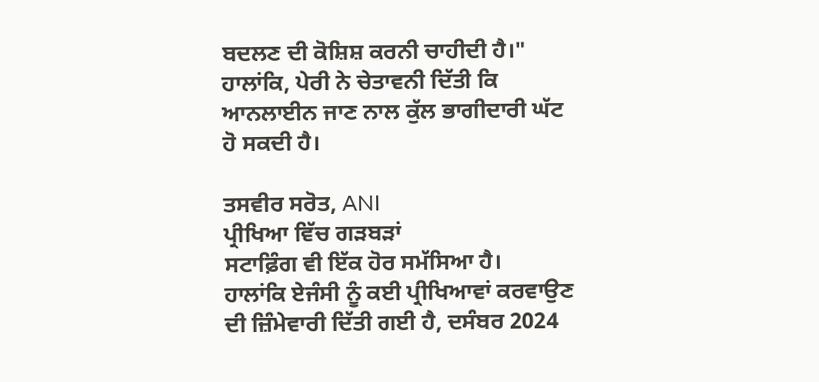ਬਦਲਣ ਦੀ ਕੋਸ਼ਿਸ਼ ਕਰਨੀ ਚਾਹੀਦੀ ਹੈ।"
ਹਾਲਾਂਕਿ, ਪੇਰੀ ਨੇ ਚੇਤਾਵਨੀ ਦਿੱਤੀ ਕਿ ਆਨਲਾਈਨ ਜਾਣ ਨਾਲ ਕੁੱਲ ਭਾਗੀਦਾਰੀ ਘੱਟ ਹੋ ਸਕਦੀ ਹੈ।

ਤਸਵੀਰ ਸਰੋਤ, ANI
ਪ੍ਰੀਖਿਆ ਵਿੱਚ ਗੜਬੜਾਂ
ਸਟਾਫ਼ਿੰਗ ਵੀ ਇੱਕ ਹੋਰ ਸਮੱਸਿਆ ਹੈ।
ਹਾਲਾਂਕਿ ਏਜੰਸੀ ਨੂੰ ਕਈ ਪ੍ਰੀਖਿਆਵਾਂ ਕਰਵਾਉਣ ਦੀ ਜ਼ਿੰਮੇਵਾਰੀ ਦਿੱਤੀ ਗਈ ਹੈ, ਦਸੰਬਰ 2024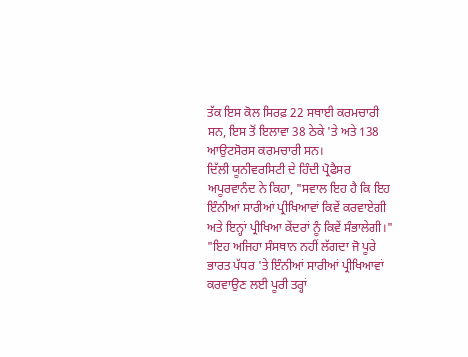ਤੱਕ ਇਸ ਕੋਲ ਸਿਰਫ਼ 22 ਸਥਾਈ ਕਰਮਚਾਰੀ ਸਨ, ਇਸ ਤੋਂ ਇਲਾਵਾ 38 ਠੇਕੇ 'ਤੇ ਅਤੇ 138 ਆਉਟਸੋਰਸ ਕਰਮਚਾਰੀ ਸਨ।
ਦਿੱਲੀ ਯੂਨੀਵਰਸਿਟੀ ਦੇ ਹਿੰਦੀ ਪ੍ਰੋਫੈਸਰ ਅਪੂਰਵਾਨੰਦ ਨੇ ਕਿਹਾ, "ਸਵਾਲ ਇਹ ਹੈ ਕਿ ਇਹ ਇੰਨੀਆਂ ਸਾਰੀਆਂ ਪ੍ਰੀਖਿਆਵਾਂ ਕਿਵੇਂ ਕਰਵਾਏਗੀ ਅਤੇ ਇਨ੍ਹਾਂ ਪ੍ਰੀਖਿਆ ਕੇਂਦਰਾਂ ਨੂੰ ਕਿਵੇਂ ਸੰਭਾਲੇਗੀ।"
"ਇਹ ਅਜਿਹਾ ਸੰਸਥਾਨ ਨਹੀਂ ਲੱਗਦਾ ਜੋ ਪੂਰੇ ਭਾਰਤ ਪੱਧਰ 'ਤੇ ਇੰਨੀਆਂ ਸਾਰੀਆਂ ਪ੍ਰੀਖਿਆਵਾਂ ਕਰਵਾਉਣ ਲਈ ਪੂਰੀ ਤਰ੍ਹਾਂ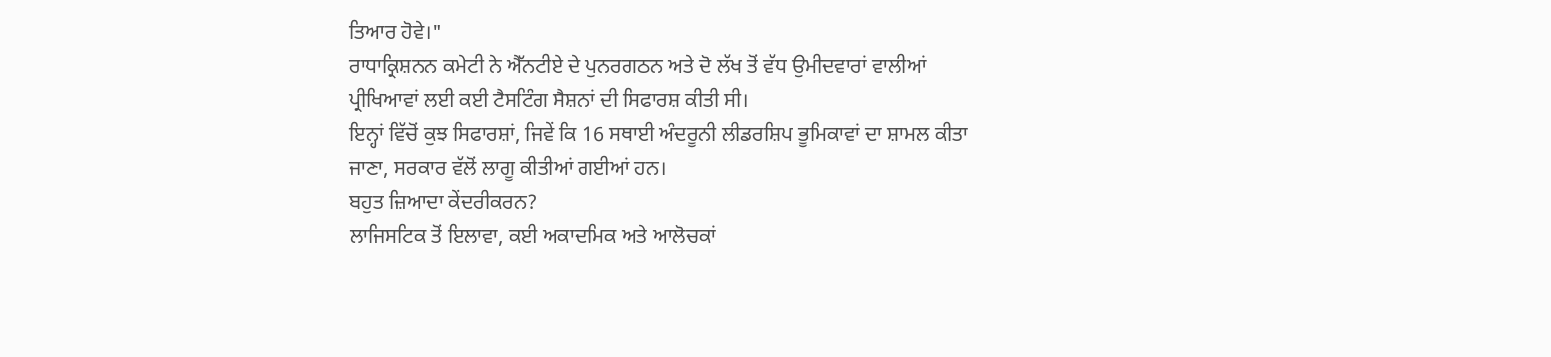ਤਿਆਰ ਹੋਵੇ।"
ਰਾਧਾਕ੍ਰਿਸ਼ਨਨ ਕਮੇਟੀ ਨੇ ਐੱਨਟੀਏ ਦੇ ਪੁਨਰਗਠਨ ਅਤੇ ਦੋ ਲੱਖ ਤੋਂ ਵੱਧ ਉਮੀਦਵਾਰਾਂ ਵਾਲੀਆਂ ਪ੍ਰੀਖਿਆਵਾਂ ਲਈ ਕਈ ਟੈਸਟਿੰਗ ਸੈਸ਼ਨਾਂ ਦੀ ਸਿਫਾਰਸ਼ ਕੀਤੀ ਸੀ।
ਇਨ੍ਹਾਂ ਵਿੱਚੋਂ ਕੁਝ ਸਿਫਾਰਸ਼ਾਂ, ਜਿਵੇਂ ਕਿ 16 ਸਥਾਈ ਅੰਦਰੂਨੀ ਲੀਡਰਸ਼ਿਪ ਭੂਮਿਕਾਵਾਂ ਦਾ ਸ਼ਾਮਲ ਕੀਤਾ ਜਾਣਾ, ਸਰਕਾਰ ਵੱਲੋਂ ਲਾਗੂ ਕੀਤੀਆਂ ਗਈਆਂ ਹਨ।
ਬਹੁਤ ਜ਼ਿਆਦਾ ਕੇਂਦਰੀਕਰਨ?
ਲਾਜਿਸਟਿਕ ਤੋਂ ਇਲਾਵਾ, ਕਈ ਅਕਾਦਮਿਕ ਅਤੇ ਆਲੋਚਕਾਂ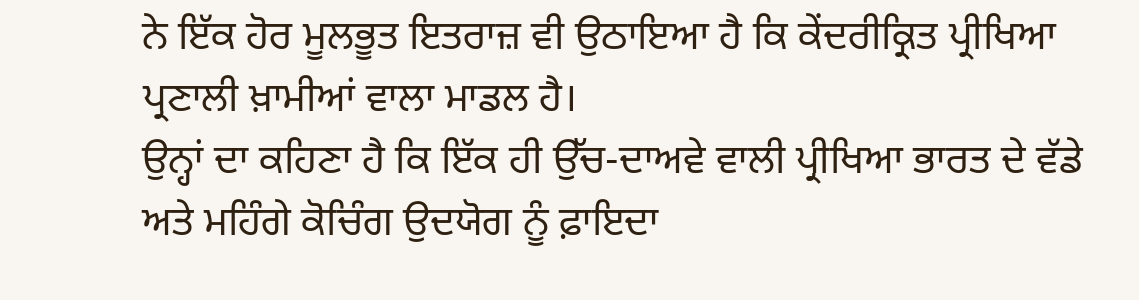ਨੇ ਇੱਕ ਹੋਰ ਮੂਲਭੂਤ ਇਤਰਾਜ਼ ਵੀ ਉਠਾਇਆ ਹੈ ਕਿ ਕੇਂਦਰੀਕ੍ਰਿਤ ਪ੍ਰੀਖਿਆ ਪ੍ਰਣਾਲੀ ਖ਼ਾਮੀਆਂ ਵਾਲਾ ਮਾਡਲ ਹੈ।
ਉਨ੍ਹਾਂ ਦਾ ਕਹਿਣਾ ਹੈ ਕਿ ਇੱਕ ਹੀ ਉੱਚ-ਦਾਅਵੇ ਵਾਲੀ ਪ੍ਰੀਖਿਆ ਭਾਰਤ ਦੇ ਵੱਡੇ ਅਤੇ ਮਹਿੰਗੇ ਕੋਚਿੰਗ ਉਦਯੋਗ ਨੂੰ ਫ਼ਾਇਦਾ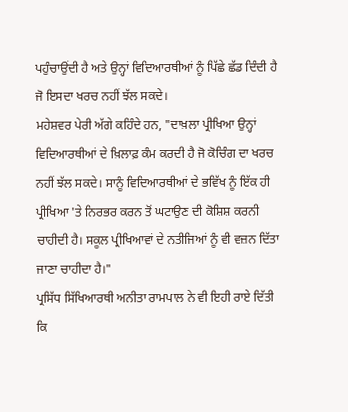ਪਹੁੰਚਾਉਂਦੀ ਹੈ ਅਤੇ ਉਨ੍ਹਾਂ ਵਿਦਿਆਰਥੀਆਂ ਨੂੰ ਪਿੱਛੇ ਛੱਡ ਦਿੰਦੀ ਹੈ ਜੋ ਇਸਦਾ ਖਰਚ ਨਹੀਂ ਝੱਲ ਸਕਦੇ।
ਮਹੇਸ਼ਵਰ ਪੇਰੀ ਅੱਗੇ ਕਹਿੰਦੇ ਹਨ, "ਦਾਖ਼ਲਾ ਪ੍ਰੀਖਿਆ ਉਨ੍ਹਾਂ ਵਿਦਿਆਰਥੀਆਂ ਦੇ ਖ਼ਿਲਾਫ਼ ਕੰਮ ਕਰਦੀ ਹੈ ਜੋ ਕੋਚਿੰਗ ਦਾ ਖਰਚ ਨਹੀਂ ਝੱਲ ਸਕਦੇ। ਸਾਨੂੰ ਵਿਦਿਆਰਥੀਆਂ ਦੇ ਭਵਿੱਖ ਨੂੰ ਇੱਕ ਹੀ ਪ੍ਰੀਖਿਆ 'ਤੇ ਨਿਰਭਰ ਕਰਨ ਤੋਂ ਘਟਾਉਣ ਦੀ ਕੋਸ਼ਿਸ਼ ਕਰਨੀ ਚਾਹੀਦੀ ਹੈ। ਸਕੂਲ ਪ੍ਰੀਖਿਆਵਾਂ ਦੇ ਨਤੀਜਿਆਂ ਨੂੰ ਵੀ ਵਜ਼ਨ ਦਿੱਤਾ ਜਾਣਾ ਚਾਹੀਦਾ ਹੈ।"
ਪ੍ਰਸਿੱਧ ਸਿੱਖਿਆਰਥੀ ਅਨੀਤਾ ਰਾਮਪਾਲ ਨੇ ਵੀ ਇਹੀ ਰਾਏ ਦਿੱਤੀ ਕਿ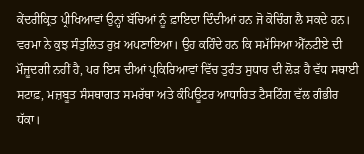ਕੇਂਦਰੀਕ੍ਰਿਤ ਪ੍ਰੀਖਿਆਵਾਂ ਉਨ੍ਹਾਂ ਬੱਚਿਆਂ ਨੂੰ ਫ਼ਾਇਦਾ ਦਿੰਦੀਆਂ ਹਨ ਜੋ ਕੋਚਿੰਗ ਲੈ ਸਕਦੇ ਹਨ।
ਵਰਮਾ ਨੇ ਕੁਝ ਸੰਤੁਲਿਤ ਰੁਖ਼ ਅਪਣਾਇਆ। ਉਹ ਕਹਿੰਦੇ ਹਨ ਕਿ ਸਮੱਸਿਆ ਐੱਨਟੀਏ ਦੀ ਮੌਜੂਦਗੀ ਨਹੀਂ ਹੈ, ਪਰ ਇਸ ਦੀਆਂ ਪ੍ਰਕਿਰਿਆਵਾਂ ਵਿੱਚ ਤੁਰੰਤ ਸੁਧਾਰ ਦੀ ਲੋੜ ਹੈ ਵੱਧ ਸਥਾਈ ਸਟਾਫ਼, ਮਜ਼ਬੂਤ ਸੰਸਥਾਗਤ ਸਮਰੱਥਾ ਅਤੇ ਕੰਪਿਊਟਰ ਆਧਾਰਿਤ ਟੈਸਟਿੰਗ ਵੱਲ ਗੰਭੀਰ ਧੱਕਾ।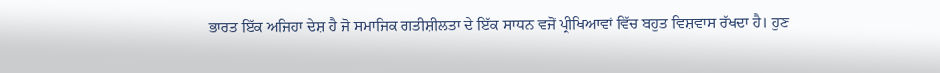ਭਾਰਤ ਇੱਕ ਅਜਿਹਾ ਦੇਸ਼ ਹੈ ਜੋ ਸਮਾਜਿਕ ਗਤੀਸ਼ੀਲਤਾ ਦੇ ਇੱਕ ਸਾਧਨ ਵਜੋਂ ਪ੍ਰੀਖਿਆਵਾਂ ਵਿੱਚ ਬਹੁਤ ਵਿਸ਼ਵਾਸ ਰੱਖਦਾ ਹੈ। ਹੁਣ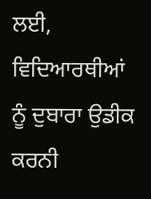ਲਈ, ਵਿਦਿਆਰਥੀਆਂ ਨੂੰ ਦੁਬਾਰਾ ਉਡੀਕ ਕਰਨੀ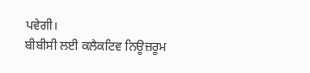ਪਵੇਗੀ।
ਬੀਬੀਸੀ ਲਈ ਕਲੈਕਟਿਵ ਨਿਊਜ਼ਰੂਮ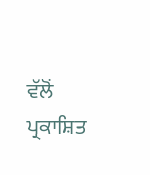ਵੱਲੋਂ ਪ੍ਰਕਾਸ਼ਿਤ